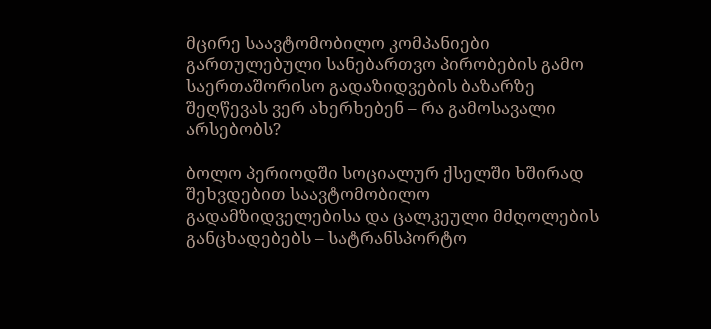მცირე საავტომობილო კომპანიები გართულებული სანებართვო პირობების გამო საერთაშორისო გადაზიდვების ბაზარზე შეღწევას ვერ ახერხებენ – რა გამოსავალი არსებობს?

ბოლო პერიოდში სოციალურ ქსელში ხშირად შეხვდებით საავტომობილო გადამზიდველებისა და ცალკეული მძღოლების განცხადებებს – სატრანსპორტო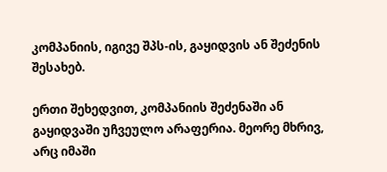კომპანიის, იგივე შპს-ის, გაყიდვის ან შეძენის შესახებ.

ერთი შეხედვით, კომპანიის შეძენაში ან გაყიდვაში უჩვეულო არაფერია. მეორე მხრივ, არც იმაში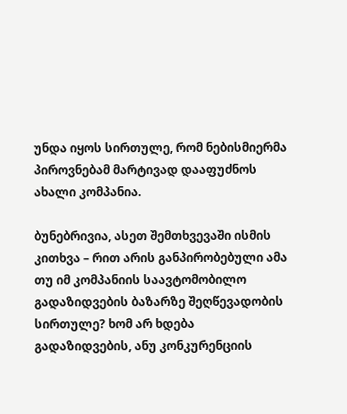უნდა იყოს სირთულე, რომ ნებისმიერმა პიროვნებამ მარტივად დააფუძნოს ახალი კომპანია.

ბუნებრივია, ასეთ შემთხვევაში ისმის კითხვა – რით არის განპირობებული ამა თუ იმ კომპანიის საავტომობილო გადაზიდვების ბაზარზე შეღწევადობის სირთულე? ხომ არ ხდება გადაზიდვების, ანუ კონკურენციის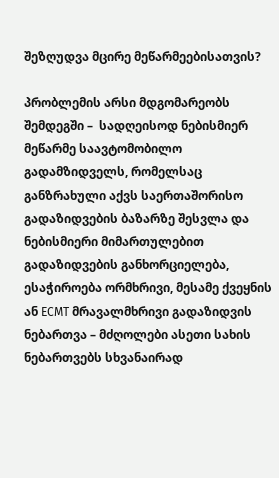შეზღუდვა მცირე მეწარმეებისათვის?

პრობლემის არსი მდგომარეობს შემდეგში –  სადღეისოდ ნებისმიერ მეწარმე საავტომობილო გადამზიდველს, რომელსაც განზრახული აქვს საერთაშორისო გადაზიდვების ბაზარზე შესვლა და ნებისმიერი მიმართულებით გადაზიდვების განხორციელება, ესაჭიროება ორმხრივი, მესამე ქვეყნის ან ECMT მრავალმხრივი გადაზიდვის ნებართვა – მძღოლები ასეთი სახის ნებართვებს სხვანაირად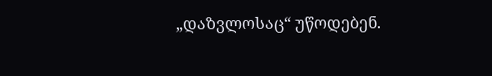„დაზვლოსაც“ უწოდებენ.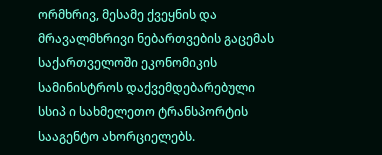ორმხრივ, მესამე ქვეყნის და მრავალმხრივი ნებართვების გაცემას საქართველოში ეკონომიკის სამინისტროს დაქვემდებარებული სსიპ ი სახმელეთო ტრანსპორტის სააგენტო ახორციელებს.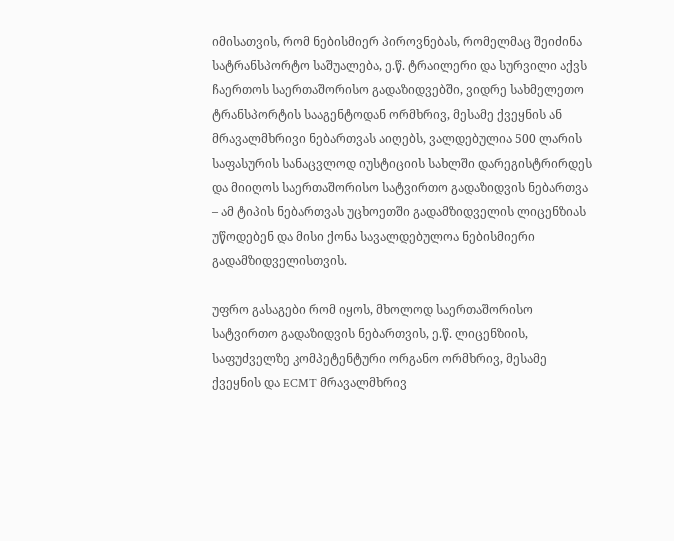იმისათვის, რომ ნებისმიერ პიროვნებას, რომელმაც შეიძინა სატრანსპორტო საშუალება, ე.წ. ტრაილერი და სურვილი აქვს ჩაერთოს საერთაშორისო გადაზიდვებში, ვიდრე სახმელეთო ტრანსპორტის სააგენტოდან ორმხრივ, მესამე ქვეყნის ან მრავალმხრივი ნებართვას აიღებს, ვალდებულია 500 ლარის საფასურის სანაცვლოდ იუსტიციის სახლში დარეგისტრირდეს და მიიღოს საერთაშორისო სატვირთო გადაზიდვის ნებართვა – ამ ტიპის ნებართვას უცხოეთში გადამზიდველის ლიცენზიას უწოდებენ და მისი ქონა სავალდებულოა ნებისმიერი გადამზიდველისთვის.

უფრო გასაგები რომ იყოს, მხოლოდ საერთაშორისო სატვირთო გადაზიდვის ნებართვის, ე.წ. ლიცენზიის, საფუძველზე კომპეტენტური ორგანო ორმხრივ, მესამე ქვეყნის და ECMT მრავალმხრივ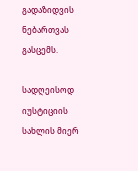გადაზიდვის ნებართვას გასცემს.

სადღეისოდ იუსტიციის სახლის მიერ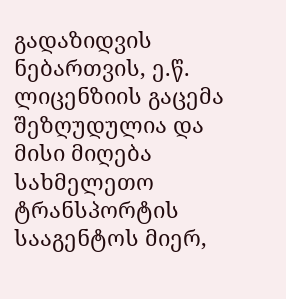გადაზიდვის ნებართვის, ე.წ. ლიცენზიის გაცემა შეზღუდულია და მისი მიღება სახმელეთო ტრანსპორტის სააგენტოს მიერ,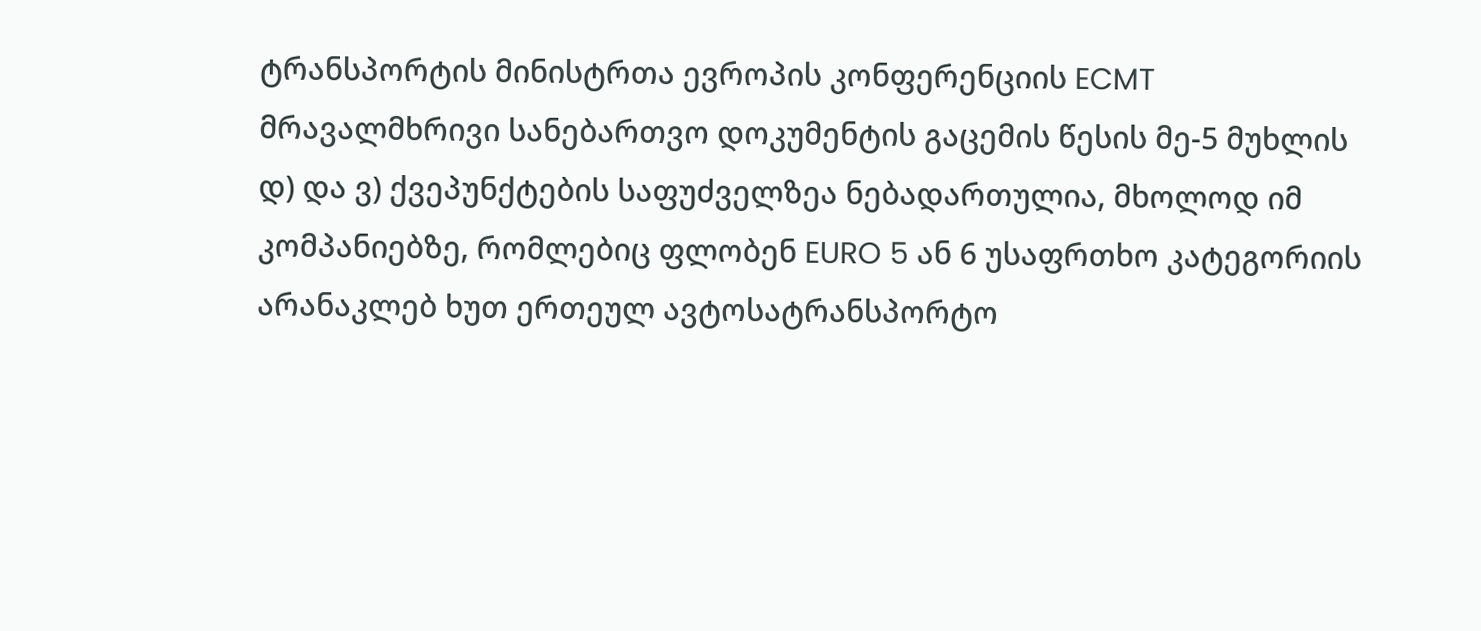ტრანსპორტის მინისტრთა ევროპის კონფერენციის ECMT მრავალმხრივი სანებართვო დოკუმენტის გაცემის წესის მე-5 მუხლის დ) და ვ) ქვეპუნქტების საფუძველზეა ნებადართულია, მხოლოდ იმ კომპანიებზე, რომლებიც ფლობენ EURO 5 ან 6 უსაფრთხო კატეგორიის არანაკლებ ხუთ ერთეულ ავტოსატრანსპორტო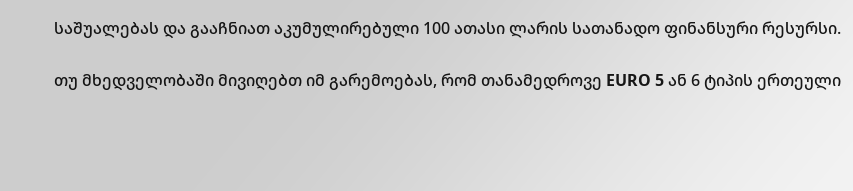საშუალებას და გააჩნიათ აკუმულირებული 100 ათასი ლარის სათანადო ფინანსური რესურსი.

თუ მხედველობაში მივიღებთ იმ გარემოებას, რომ თანამედროვე EURO 5 ან 6 ტიპის ერთეული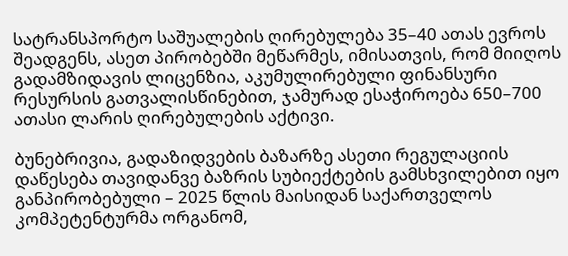სატრანსპორტო საშუალების ღირებულება 35–40 ათას ევროს შეადგენს, ასეთ პირობებში მეწარმეს, იმისათვის, რომ მიიღოს გადამზიდავის ლიცენზია, აკუმულირებული ფინანსური რესურსის გათვალისწინებით, ჯამურად ესაჭიროება 650–700 ათასი ლარის ღირებულების აქტივი.

ბუნებრივია, გადაზიდვების ბაზარზე ასეთი რეგულაციის დაწესება თავიდანვე ბაზრის სუბიექტების გამსხვილებით იყო განპირობებული – 2025 წლის მაისიდან საქართველოს კომპეტენტურმა ორგანომ,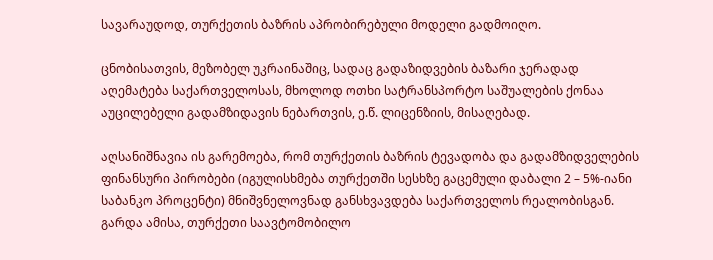სავარაუდოდ, თურქეთის ბაზრის აპრობირებული მოდელი გადმოიღო.

ცნობისათვის, მეზობელ უკრაინაშიც, სადაც გადაზიდვების ბაზარი ჯერადად აღემატება საქართველოსას, მხოლოდ ოთხი სატრანსპორტო საშუალების ქონაა აუცილებელი გადამზიდავის ნებართვის, ე.წ. ლიცენზიის, მისაღებად.

აღსანიშნავია ის გარემოება, რომ თურქეთის ბაზრის ტევადობა და გადამზიდველების ფინანსური პირობები (იგულისხმება თურქეთში სესხზე გაცემული დაბალი 2 – 5%-იანი საბანკო პროცენტი) მნიშვნელოვნად განსხვავდება საქართველოს რეალობისგან. გარდა ამისა, თურქეთი საავტომობილო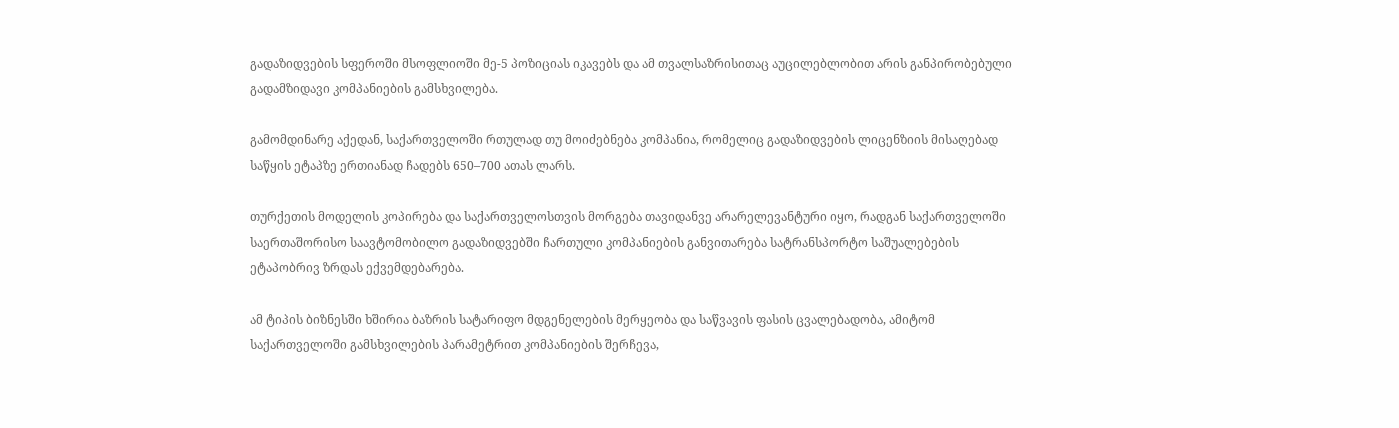გადაზიდვების სფეროში მსოფლიოში მე-5 პოზიციას იკავებს და ამ თვალსაზრისითაც აუცილებლობით არის განპირობებული გადამზიდავი კომპანიების გამსხვილება.

გამომდინარე აქედან, საქართველოში რთულად თუ მოიძებნება კომპანია, რომელიც გადაზიდვების ლიცენზიის მისაღებად საწყის ეტაპზე ერთიანად ჩადებს 650–700 ათას ლარს.

თურქეთის მოდელის კოპირება და საქართველოსთვის მორგება თავიდანვე არარელევანტური იყო, რადგან საქართველოში საერთაშორისო საავტომობილო გადაზიდვებში ჩართული კომპანიების განვითარება სატრანსპორტო საშუალებების ეტაპობრივ ზრდას ექვემდებარება.

ამ ტიპის ბიზნესში ხშირია ბაზრის სატარიფო მდგენელების მერყეობა და საწვავის ფასის ცვალებადობა, ამიტომ საქართველოში გამსხვილების პარამეტრით კომპანიების შერჩევა,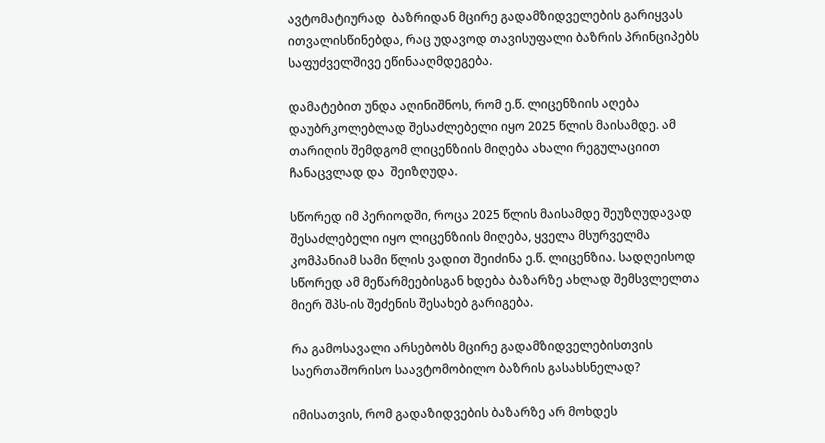ავტომატიურად  ბაზრიდან მცირე გადამზიდველების გარიყვას ითვალისწინებდა, რაც უდავოდ თავისუფალი ბაზრის პრინციპებს საფუძველშივე ეწინააღმდეგება.

დამატებით უნდა აღინიშნოს, რომ ე.წ. ლიცენზიის აღება დაუბრკოლებლად შესაძლებელი იყო 2025 წლის მაისამდე. ამ თარიღის შემდგომ ლიცენზიის მიღება ახალი რეგულაციით ჩანაცვლად და  შეიზღუდა.

სწორედ იმ პერიოდში, როცა 2025 წლის მაისამდე შეუზღუდავად შესაძლებელი იყო ლიცენზიის მიღება, ყველა მსურველმა კომპანიამ სამი წლის ვადით შეიძინა ე.წ. ლიცენზია. სადღეისოდ სწორედ ამ მეწარმეებისგან ხდება ბაზარზე ახლად შემსვლელთა მიერ შპს-ის შეძენის შესახებ გარიგება.

რა გამოსავალი არსებობს მცირე გადამზიდველებისთვის საერთაშორისო საავტომობილო ბაზრის გასახსნელად?

იმისათვის, რომ გადაზიდვების ბაზარზე არ მოხდეს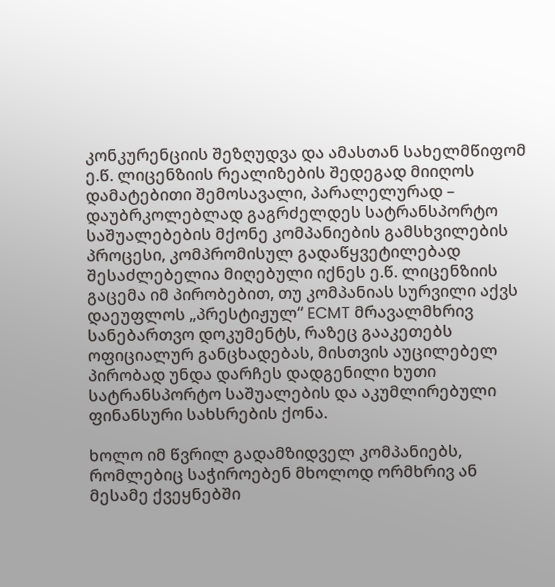კონკურენციის შეზღუდვა და ამასთან სახელმწიფომ ე.წ. ლიცენზიის რეალიზების შედეგად მიიღოს დამატებითი შემოსავალი, პარალელურად – დაუბრკოლებლად გაგრძელდეს სატრანსპორტო საშუალებების მქონე კომპანიების გამსხვილების პროცესი, კომპრომისულ გადაწყვეტილებად შესაძლებელია მიღებული იქნეს ე.წ. ლიცენზიის გაცემა იმ პირობებით, თუ კომპანიას სურვილი აქვს დაეუფლოს „პრესტიჟულ“ ECMT მრავალმხრივ სანებართვო დოკუმენტს, რაზეც გააკეთებს ოფიციალურ განცხადებას, მისთვის აუცილებელ პირობად უნდა დარჩეს დადგენილი ხუთი სატრანსპორტო საშუალების და აკუმლირებული ფინანსური სახსრების ქონა.

ხოლო იმ წვრილ გადამზიდველ კომპანიებს, რომლებიც საჭიროებენ მხოლოდ ორმხრივ ან მესამე ქვეყნებში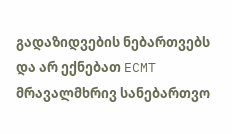გადაზიდვების ნებართვებს და არ ექნებათ ECMT მრავალმხრივ სანებართვო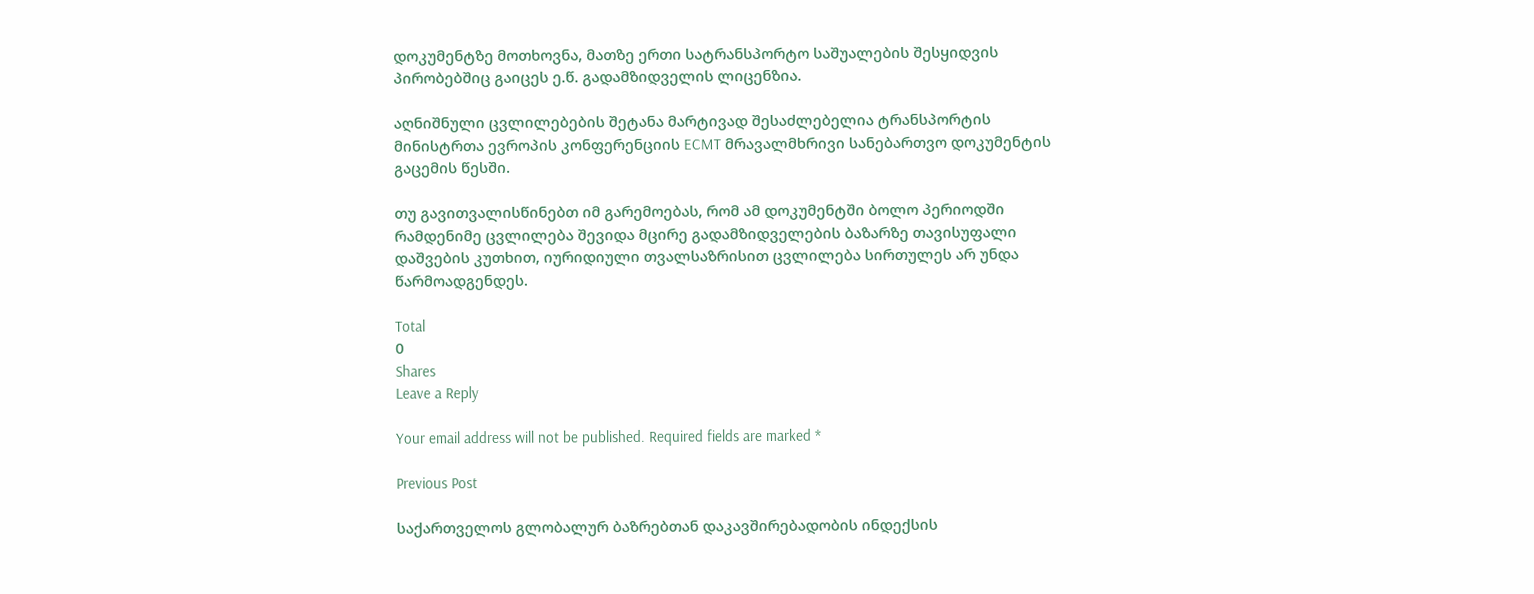დოკუმენტზე მოთხოვნა, მათზე ერთი სატრანსპორტო საშუალების შესყიდვის პირობებშიც გაიცეს ე.წ. გადამზიდველის ლიცენზია.

აღნიშნული ცვლილებების შეტანა მარტივად შესაძლებელია ტრანსპორტის მინისტრთა ევროპის კონფერენციის ECMT მრავალმხრივი სანებართვო დოკუმენტის გაცემის წესში.

თუ გავითვალისწინებთ იმ გარემოებას, რომ ამ დოკუმენტში ბოლო პერიოდში რამდენიმე ცვლილება შევიდა მცირე გადამზიდველების ბაზარზე თავისუფალი დაშვების კუთხით, იურიდიული თვალსაზრისით ცვლილება სირთულეს არ უნდა წარმოადგენდეს.

Total
0
Shares
Leave a Reply

Your email address will not be published. Required fields are marked *

Previous Post

საქართველოს გლობალურ ბაზრებთან დაკავშირებადობის ინდექსის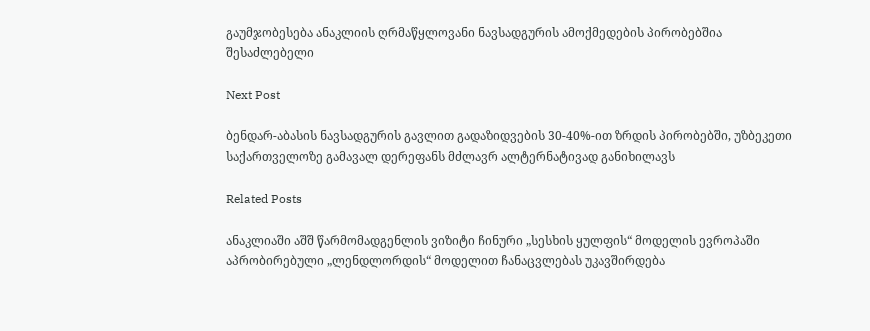გაუმჯობესება ანაკლიის ღრმაწყლოვანი ნავსადგურის ამოქმედების პირობებშია შესაძლებელი

Next Post

ბენდარ-აბასის ნავსადგურის გავლით გადაზიდვების 30-40%-ით ზრდის პირობებში, უზბეკეთი საქართველოზე გამავალ დერეფანს მძლავრ ალტერნატივად განიხილავს

Related Posts

ანაკლიაში აშშ წარმომადგენლის ვიზიტი ჩინური „სესხის ყულფის“ მოდელის ევროპაში აპრობირებული „ლენდლორდის“ მოდელით ჩანაცვლებას უკავშირდება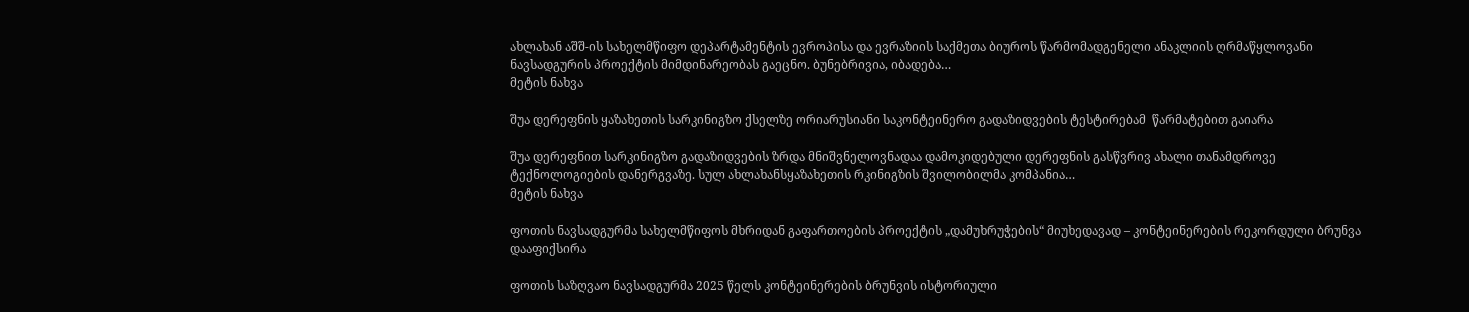ახლახან აშშ-ის სახელმწიფო დეპარტამენტის ევროპისა და ევრაზიის საქმეთა ბიუროს წარმომადგენელი ანაკლიის ღრმაწყლოვანი ნავსადგურის პროექტის მიმდინარეობას გაეცნო. ბუნებრივია, იბადება…
მეტის ნახვა

შუა დერეფნის ყაზახეთის სარკინიგზო ქსელზე ორიარუსიანი საკონტეინერო გადაზიდვების ტესტირებამ  წარმატებით გაიარა

შუა დერეფნით სარკინიგზო გადაზიდვების ზრდა მნიშვნელოვნადაა დამოკიდებული დერეფნის გასწვრივ ახალი თანამდროვე ტექნოლოგიების დანერგვაზე. სულ ახლახანსყაზახეთის რკინიგზის შვილობილმა კომპანია…
მეტის ნახვა

ფოთის ნავსადგურმა სახელმწიფოს მხრიდან გაფართოების პროექტის „დამუხრუჭების“ მიუხედავად – კონტეინერების რეკორდული ბრუნვა დააფიქსირა

ფოთის საზღვაო ნავსადგურმა 2025 წელს კონტეინერების ბრუნვის ისტორიული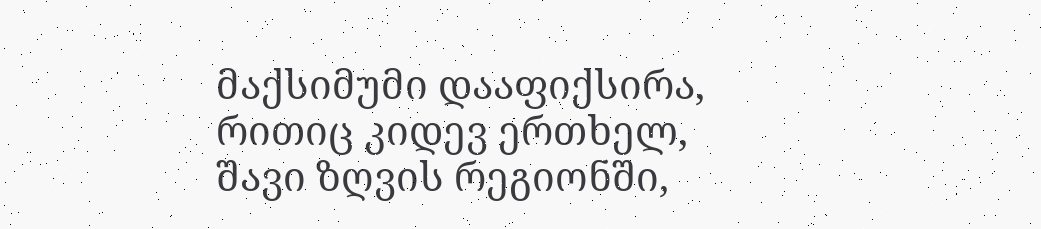მაქსიმუმი დააფიქსირა, რითიც კიდევ ერთხელ, შავი ზღვის რეგიონში,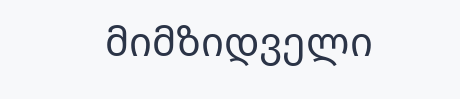მიმზიდველი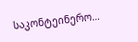საკონტეინერო…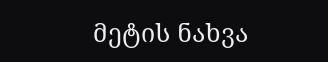მეტის ნახვა